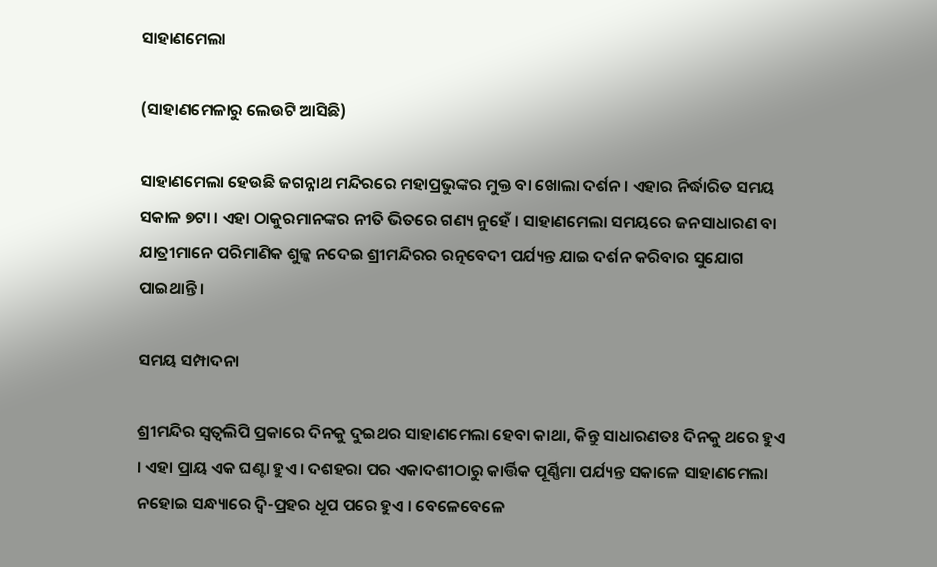ସାହାଣମେଲା

(ସାହାଣମେଳାରୁ ଲେଉଟି ଆସିଛି)

ସାହାଣମେଲା ହେଉଛି ଜଗନ୍ନାଥ ମନ୍ଦିରରେ ମହାପ୍ରଭୁଙ୍କର ମୁକ୍ତ ବା ଖୋଲା ଦର୍ଶନ । ଏହାର ନିର୍ଦ୍ଧାରିତ ସମୟ ସକାଳ ୭ଟା । ଏହା ଠାକୁରମାନଙ୍କର ନୀତି ଭିତରେ ଗଣ୍ୟ ନୁହେଁ । ସାହାଣମେଲା ସମୟରେ ଜନସାଧାରଣ ବା ଯାତ୍ରୀମାନେ ପରିମାଣିକ ଶୁଳ୍କ ନଦେଇ ଶ୍ରୀମନ୍ଦିରର ରତ୍ନବେଦୀ ପର୍ଯ୍ୟନ୍ତ ଯାଇ ଦର୍ଶନ କରିବାର ସୁଯୋଗ ପାଇଥାନ୍ତି ।

ସମୟ ସମ୍ପାଦନା

ଶ୍ରୀମନ୍ଦିର ସ୍ୱତ୍ୱଲିପି ପ୍ରକାରେ ଦିନକୁ ଦୁଇଥର ସାହାଣମେଲା ହେବା କାଥା, କିନ୍ତୁ ସାଧାରଣତଃ ଦିନକୁ ଥରେ ହୁଏ । ଏହା ପ୍ରାୟ ଏକ ଘଣ୍ଟା ହୁଏ । ଦଶହରା ପର ଏକାଦଶୀଠାରୁ କାର୍ତ୍ତିକ ପୂର୍ଣ୍ଣିମା ପର୍ଯ୍ୟନ୍ତ ସକାଳେ ସାହାଣମେଲା ନହୋଇ ସନ୍ଧ୍ୟାରେ ଦ୍ୱି-ପ୍ରହର ଧୂପ ପରେ ହୁଏ । ବେଳେବେଳେ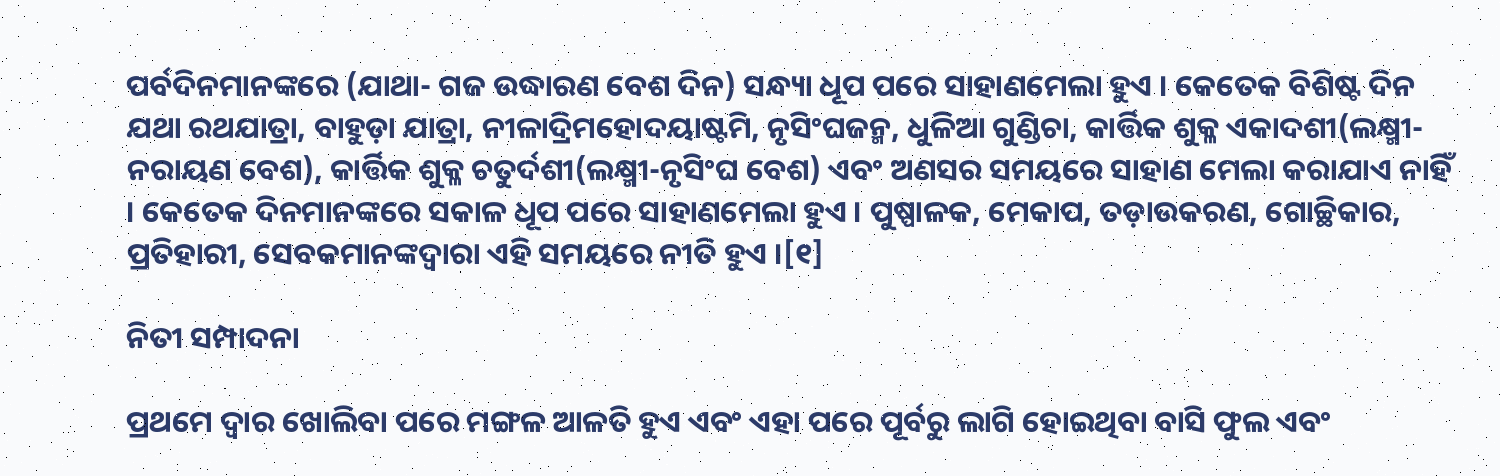ପର୍ବଦିନମାନଙ୍କରେ (ଯାଥା- ଗଜ ଉଦ୍ଧାରଣ ବେଶ ଦିନ) ସନ୍ଧ୍ୟା ଧୂପ ପରେ ସାହାଣମେଲା ହୁଏ । କେତେକ ବିଶିଷ୍ଟ ଦିନ ଯଥା ରଥଯାତ୍ରା, ବାହୁଡ଼ା ଯାତ୍ରା, ନୀଳାଦ୍ରିମହୋଦୟାଷ୍ଟମି, ନୃସିଂଘଜନ୍ମ, ଧୁଳିଆ ଗୁଣ୍ଡିଚା, କାର୍ତ୍ତିକ ଶୁକ୍ଳ ଏକାଦଶୀ(ଲକ୍ଷ୍ମୀ-ନରାୟଣ ବେଶ), କାର୍ତ୍ତିକ ଶୁକ୍ଳ ଚତୁର୍ଦଶୀ(ଲକ୍ଷ୍ମୀ-ନୃସିଂଘ ବେଶ) ଏବଂ ଅଣସର ସମୟରେ ସାହାଣ ମେଲା କରାଯାଏ ନାହିଁ । କେତେକ ଦିନମାନଙ୍କରେ ସକାଳ ଧୂପ ପରେ ସାହାଣମେଲା ହୁଏ । ପୁଷ୍ପାଳକ, ମେକାପ, ତଡ଼ାଉକରଣ, ଗୋଚ୍ଛିକାର, ପ୍ରତିହାରୀ, ସେବକମାନଙ୍କଦ୍ୱାରା ଏହି ସମୟରେ ନୀତି ହୁଏ ।[୧]

ନିତୀ ସମ୍ପାଦନା

ପ୍ରଥମେ ଦ୍ୱାର ଖୋଲିବା ପରେ ମଙ୍ଗଳ ଆଳତି ହୁଏ ଏବଂ ଏହା ପରେ ପୂର୍ବରୁ ଲାଗି ହୋଇଥିବା ବାସି ଫୁଲ ଏବଂ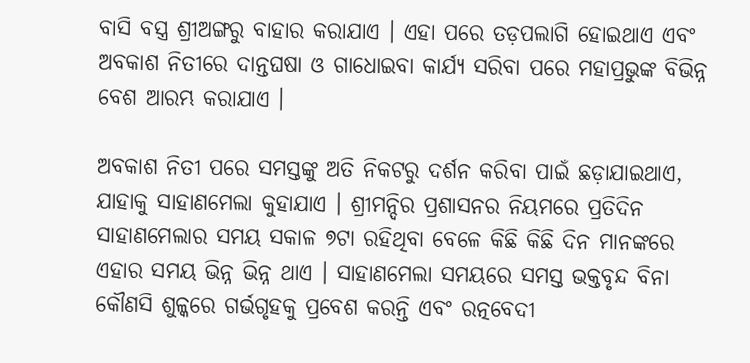ବାସି ବସ୍ତ୍ର ଶ୍ରୀଅଙ୍ଗରୁ ବାହାର କରାଯାଏ । ଏହା ପରେ ତଡ଼ପଲାଗି ହୋଇଥାଏ ଏବଂ ଅବକାଶ ନିତୀରେ ଦାନ୍ତଘଷା ଓ ଗାଧୋଇବା କାର୍ଯ୍ୟ ସରିବା ପରେ ମହାପ୍ରଭୁଙ୍କ ବିଭିନ୍ନ ବେଶ ଆରମ୍ଭ କରାଯାଏ ।

ଅବକାଶ ନିତୀ ପରେ ସମସ୍ତଙ୍କୁ ଅତି ନିକଟରୁ ଦର୍ଶନ କରିବା ପାଇଁ ଛଡ଼ାଯାଇଥାଏ, ଯାହାକୁ ସାହାଣମେଲା କୁହାଯାଏ । ଶ୍ରୀମନ୍ଦିର ପ୍ରଶାସନର ନିୟମରେ ପ୍ରତିଦିନ ସାହାଣମେଲାର ସମୟ ସକାଳ ୭ଟା ରହିଥିବା ବେଳେ କିଛି କିଛି ଦିନ ମାନଙ୍କରେ ଏହାର ସମୟ ଭିନ୍ନ ଭିନ୍ନ ଥାଏ । ସାହାଣମେଲା ସମୟରେ ସମସ୍ତ ଭକ୍ତବୃନ୍ଦ ବିନା କୌଣସି ଶୁଳ୍କରେ ଗର୍ଭଗୃହକୁ ପ୍ରବେଶ କରନ୍ତି ଏବଂ ରତ୍ନବେଦୀ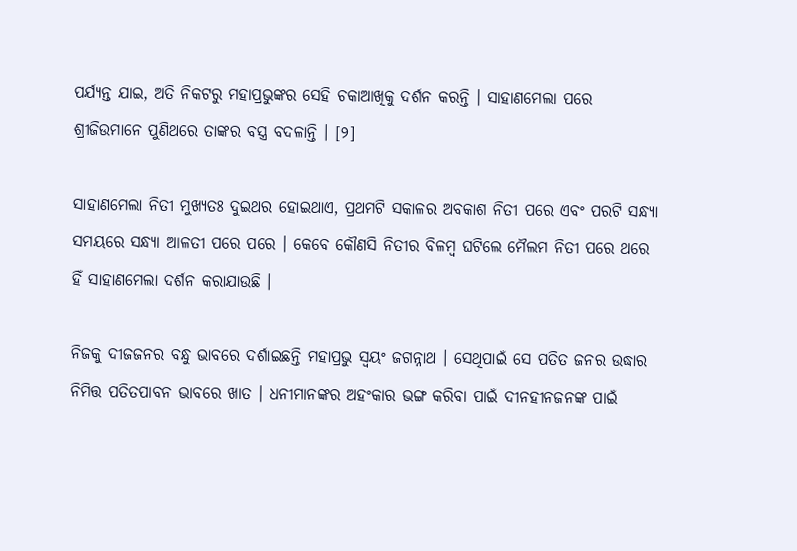ପର୍ଯ୍ୟନ୍ତ ଯାଇ, ଅତି ନିକଟରୁ ମହାପ୍ରଭୁଙ୍କର ସେହି ଚକାଆଖିକୁ ଦର୍ଶନ କରନ୍ତି । ସାହାଣମେଲା ପରେ ଶ୍ରୀଜିଉମାନେ ପୁଣିଥରେ ତାଙ୍କର ବସ୍ତ୍ର ବଦଳାନ୍ତି । [୨]

ସାହାଣମେଲା ନିତୀ ମୁଖ୍ୟତଃ ଦୁଇଥର ହୋଇଥାଏ, ପ୍ରଥମଟି ସକାଳର ଅବକାଶ ନିତୀ ପରେ ଏବଂ ପରଟି ସନ୍ଧ୍ୟା ସମୟରେ ସନ୍ଧ୍ୟା ଆଳତୀ ପରେ ପରେ । କେବେ କୌଣସି ନିତୀର ବିଳମ୍ବ ଘଟିଲେ ମୈଲମ ନିତୀ ପରେ ଥରେ ହିଁ ସାହାଣମେଲା ଦର୍ଶନ କରାଯାଉଛି ।

ନିଜକୁ ଦୀଜ‌ଜନର ବନ୍ଧୁ ଭାବରେ ଦର୍ଶାଇଛନ୍ତି ମହାପ୍ରଭୁ ସ୍ୱୟଂ ଜଗନ୍ନାଥ । ସେଥିପାଇଁ ସେ ପତିତ ଜନର ଉଦ୍ଧାର ନିମିତ୍ତ ପତିତପାବନ ଭାବରେ ଖାତ । ଧନୀମାନଙ୍କର ଅହଂକାର ଭଙ୍ଗ କରିବା ପାଇଁ ଦୀନହୀନ‌ଜନଙ୍କ ପାଇଁ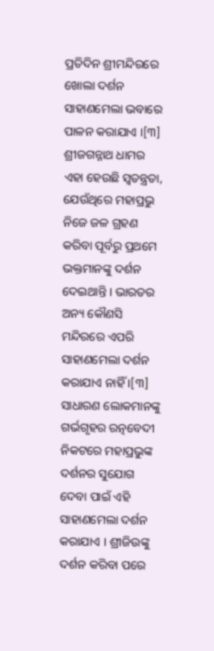ପ୍ରତିଦିନ ଶ୍ରୀମନ୍ଦିରରେ ଖୋଲା ଦର୍ଶନ ସାହାଣମେଲା ଭବାରେ ପାଳନ କରାଯାଏ ।[୩] ଶ୍ରୀଜଗନ୍ନାଥ ଧାମର ଏହା ହେଉଛି ସ୍ୱତନ୍ତ୍ରତା, ଯେଉଁଥିରେ ମହାପ୍ରଭୁ ନିଜେ ଜଳ ଗ୍ରହଣ କରିବା ପୂର୍ବରୁ ପ୍ରଥମେ ଭକ୍ତମାନଙ୍କୁ ଦର୍ଶନ ଦେଇଥାନ୍ତି । ଭାରତର ଅନ୍ୟ କୌଣସି ମନ୍ଦିରରେ ଏପରି ସାହାଣମେଲା ଦର୍ଶନ କରାଯାଏ ନାହିଁ ।[୩] ସାଧାରଣ ଲୋକମାନଙ୍କୁ ଗର୍ଭଗୃହର ରତ୍ନବେଦୀ ନିକଟରେ ମହାପ୍ରଭୁଙ୍କ ଦର୍ଶନର ସୁଯୋଗ ଦେବା ପାଇଁ ଏହି ସାହାଣମେଲା ଦର୍ଶନ କରାଯାଏ । ଶ୍ରୀଜିଉଙ୍କୁ ଦର୍ଶନ କରିବା ପରେ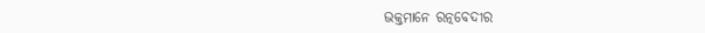ଭକ୍ତମାନେ ରତ୍ନବେଦୀର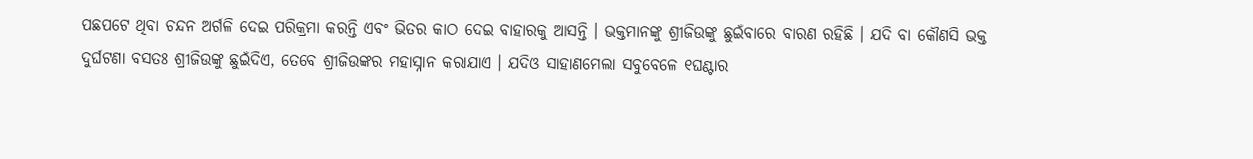ପଛପଟେ ଥିବା ଚନ୍ଦନ ଅର୍ଗଳି ଦେଇ ପରିକ୍ରମା କରନ୍ତି ଏବଂ ଭିତର କାଠ ଦେଇ ବାହାରକୁ ଆସନ୍ତି । ଭକ୍ତମାନଙ୍କୁ ଶ୍ରୀଜିଉଙ୍କୁ ଛୁଇଁବାରେ ବାରଣ ରହିଛି । ଯଦି ବା କୌଣସି ଭକ୍ତ ଦୁର୍ଘଟଣା ବସତଃ ଶ୍ରୀଜିଉଙ୍କୁ ଛୁଇଁଦିଏ, ତେବେ ଶ୍ରୀଜିଉଙ୍କର ମହାସ୍ନାନ କରାଯାଏ । ଯଦିଓ ସାହାଣମେଲା ସବୁବେଳେ ୧ଘଣ୍ଟାର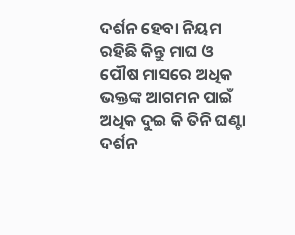ଦର୍ଶନ ହେବା ନିୟମ ରହିଛି କିନ୍ତୁ ମାଘ ଓ ପୌଷ ମାସରେ ଅଧିକ ଭକ୍ତଙ୍କ ଆଗମନ ପାଇଁ ଅଧିକ ଦୁଇ କି ତିନି ଘଣ୍ଟା ଦର୍ଶନ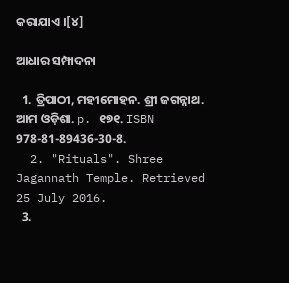କରାଯାଏ ।[୪]

ଆଧାର ସମ୍ପାଦନା

  1. ତ୍ରିପାଠୀ, ମହୀମୋହନ. ଶ୍ରୀ ଜଗନ୍ନାଥ. ଆମ ଓଡ଼ିଶା. p. ୧୭୧. ISBN 978-81-89436-30-8.
  2. "Rituals". Shree Jagannath Temple. Retrieved 25 July 2016.
  3.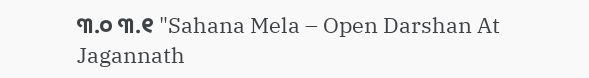୩.୦ ୩.୧ "Sahana Mela – Open Darshan At Jagannath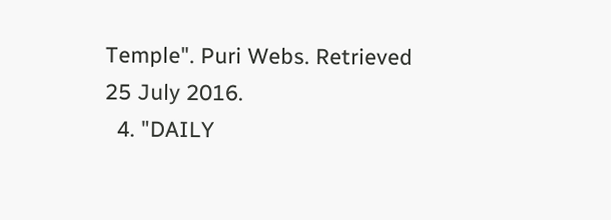Temple". Puri Webs. Retrieved 25 July 2016.
  4. "DAILY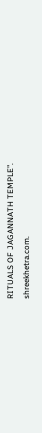RITUALS OF JAGANNATH TEMPLE". shreekhetra.com.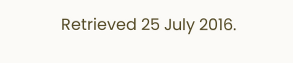Retrieved 25 July 2016.